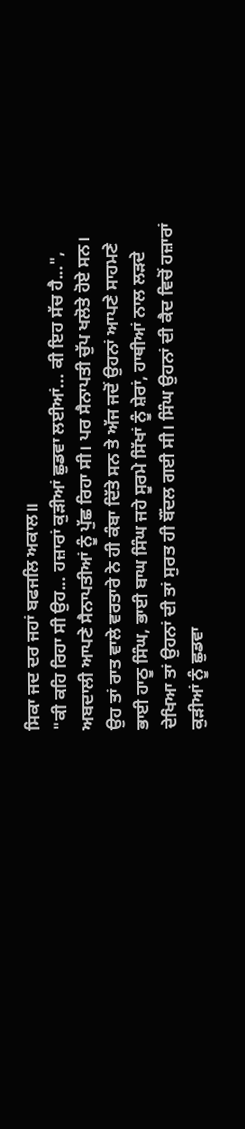ਸਿਕਾ ਜਦ ਦਰ ਜਹਾਂ ਬਫਜਲਿ ਅਕਾਲ॥
"ਕੀ ਕਹਿ ਰਿਹਾ ਸੀ ਉਹ... ਹਜ਼ਾਰਾਂ ਕੁੜੀਆਂ ਛੁਡਵਾ ਲਈਆਂ... ਕੀ ਇਹ ਸੱਚ ਹੈ...", ਅਬਦਾਲੀ ਆਪਣੇ ਸੈਨਾਪਤੀਆਂ ਨੂੰ ਪੁੱਛ ਰਿਹਾ ਸੀ। ਪਰ ਸੈਨਾਪਤੀ ਚੁੱਪ ਖਲੋਤੇ ਹੋਏ ਸਨ। ਉਹ ਤਾਂ ਰਾਤ ਵਾਲੇ ਵਰਤਾਰੇ ਨੇ ਹੀ ਕੰਬਾ ਦਿੱਤੇ ਸਨ ਤੇ ਅੱਜ ਜਦੋਂ ਉਹਨਾਂ ਆਪਣੇ ਸਾਹਮਣੇ ਭਾਈ ਹਾਠੂ ਸਿੰਘ, ਭਾਈ ਬਾਘ ਸਿੰਘ ਜਹੇ ਸੂਰਮੇ ਸਿੱਖਾਂ ਨੂੰ ਸ਼ੇਰਾਂ, ਹਾਥੀਆਂ ਨਾਲ ਲੜਦੇ ਦੇਖਿਆ ਤਾਂ ਉਹਨਾਂ ਦੀ ਤਾਂ ਸੁਰਤ ਹੀ ਬੌਂਦਲ ਗਈ ਸੀ। ਸਿੰਘ ਉਹਨਾਂ ਦੀ ਕੈਦ ਵਿਚੋਂ ਹਜ਼ਾਰਾਂ ਕੁੜੀਆਂ ਨੂੰ ਛੁਡਵਾ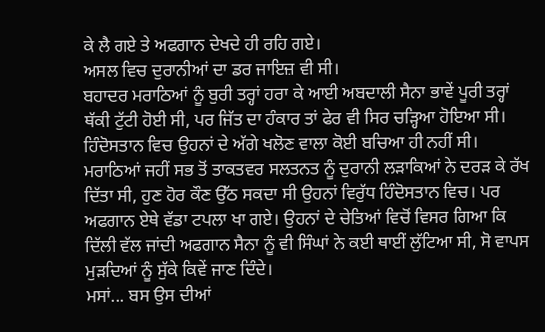ਕੇ ਲੈ ਗਏ ਤੇ ਅਫਗਾਨ ਦੇਖਦੇ ਹੀ ਰਹਿ ਗਏ।
ਅਸਲ ਵਿਚ ਦੁਰਾਨੀਆਂ ਦਾ ਡਰ ਜਾਇਜ਼ ਵੀ ਸੀ।
ਬਹਾਦਰ ਮਰਾਠਿਆਂ ਨੂੰ ਬੁਰੀ ਤਰ੍ਹਾਂ ਹਰਾ ਕੇ ਆਈ ਅਬਦਾਲੀ ਸੈਨਾ ਭਾਵੇਂ ਪੂਰੀ ਤਰ੍ਹਾਂ ਥੱਕੀ ਟੁੱਟੀ ਹੋਈ ਸੀ, ਪਰ ਜਿੱਤ ਦਾ ਹੰਕਾਰ ਤਾਂ ਫੇਰ ਵੀ ਸਿਰ ਚੜ੍ਹਿਆ ਹੋਇਆ ਸੀ। ਹਿੰਦੋਸਤਾਨ ਵਿਚ ਉਹਨਾਂ ਦੇ ਅੱਗੇ ਖਲੋਣ ਵਾਲਾ ਕੋਈ ਬਚਿਆ ਹੀ ਨਹੀਂ ਸੀ। ਮਰਾਠਿਆਂ ਜਹੀਂ ਸਭ ਤੋਂ ਤਾਕਤਵਰ ਸਲਤਨਤ ਨੂੰ ਦੁਰਾਨੀ ਲੜਾਕਿਆਂ ਨੇ ਦਰੜ ਕੇ ਰੱਖ ਦਿੱਤਾ ਸੀ, ਹੁਣ ਹੋਰ ਕੌਣ ਉੱਠ ਸਕਦਾ ਸੀ ਉਹਨਾਂ ਵਿਰੁੱਧ ਹਿੰਦੋਸਤਾਨ ਵਿਚ। ਪਰ ਅਫਗਾਨ ਏਥੇ ਵੱਡਾ ਟਪਲਾ ਖਾ ਗਏ। ਉਹਨਾਂ ਦੇ ਚੇਤਿਆਂ ਵਿਚੋਂ ਵਿਸਰ ਗਿਆ ਕਿ ਦਿੱਲੀ ਵੱਲ ਜਾਂਦੀ ਅਫਗਾਨ ਸੈਨਾ ਨੂੰ ਵੀ ਸਿੰਘਾਂ ਨੇ ਕਈ ਥਾਈਂ ਲੁੱਟਿਆ ਸੀ, ਸੋ ਵਾਪਸ ਮੁੜਦਿਆਂ ਨੂੰ ਸੁੱਕੇ ਕਿਵੇਂ ਜਾਣ ਦਿੰਦੇ।
ਮਸਾਂ... ਬਸ ਉਸ ਦੀਆਂ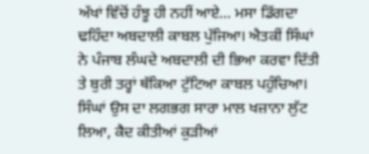ਅੱਖਾਂ ਵਿੱਚੋਂ ਹੰਝੂ ਹੀ ਨਹੀਂ ਆਏ... ਮਸਾ ਡਿੱਗਦਾ ਢਹਿੰਦਾ ਅਬਦਾਲੀ ਕਾਬਲ ਪੁੱਜਿਆ। ਐਤਕੀਂ ਸਿੰਘਾਂ ਨੇ ਪੰਜਾਬ ਲੰਘਦੇ ਅਬਦਾਲੀ ਦੀ ਭਿਆ ਕਰਵਾ ਦਿੱਤੀ ਤੇ ਬੁਰੀ ਤਰ੍ਹਾਂ ਥੱਕਿਆ ਟੁੱਟਿਆ ਕਾਬਲ ਪਹੁੰਚਿਆ। ਸਿੰਘਾਂ ਉਸ ਦਾ ਲਗਭਗ ਸਾਰਾ ਮਾਲ ਖਜ਼ਾਨਾ ਲੁੱਟ ਲਿਆ, ਕੈਦ ਕੀਤੀਆਂ ਕੁੜੀਆਂ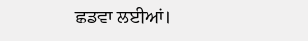ਛਡਵਾ ਲਈਆਂ।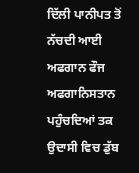ਦਿੱਲੀ ਪਾਨੀਪਤ ਤੋਂ ਨੱਚਦੀ ਆਈ ਅਫਗਾਨ ਫੌਜ ਅਫਗਾਨਿਸਤਾਨ ਪਹੁੰਚਦਿਆਂ ਤਕ ਉਦਾਸੀ ਵਿਚ ਡੁੱਬ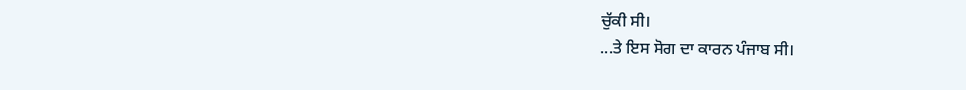ਚੁੱਕੀ ਸੀ।
...ਤੇ ਇਸ ਸੋਗ ਦਾ ਕਾਰਨ ਪੰਜਾਬ ਸੀ।